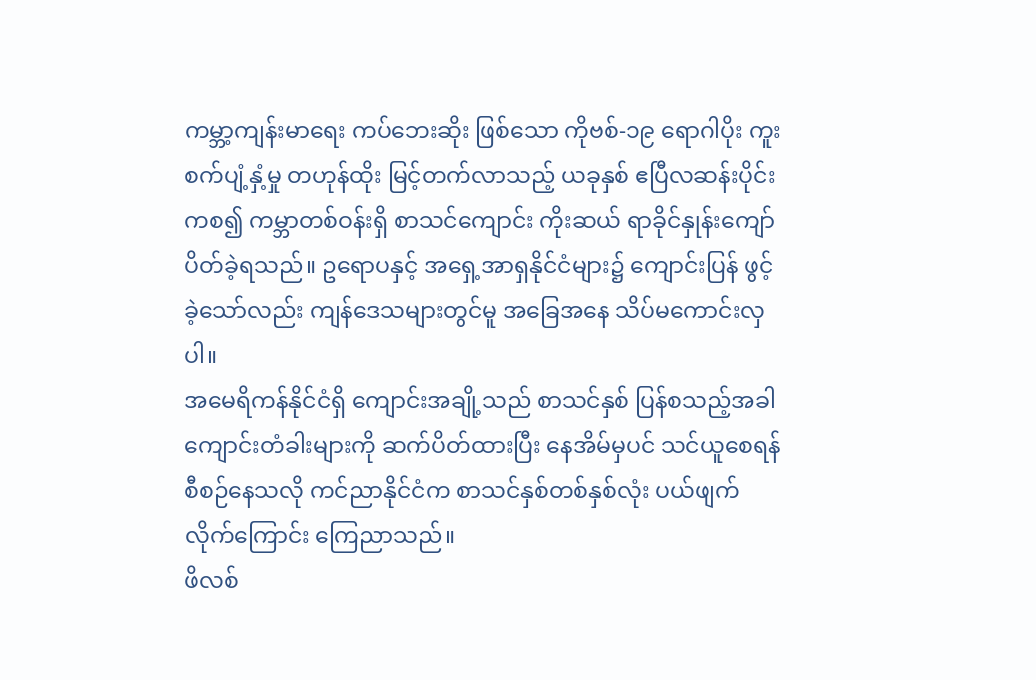ကမ္ဘာ့ကျန်းမာရေး ကပ်ဘေးဆိုး ဖြစ်သော ကိုဗစ်-၁၉ ရောဂါပိုး ကူးစက်ပျံ့နှံ့မှု တဟုန်ထိုး မြင့်တက်လာသည့် ယခုနှစ် ဧပြီလဆန်းပိုင်းကစ၍ ကမ္ဘာတစ်ဝန်းရှိ စာသင်ကျောင်း ကိုးဆယ် ရာခိုင်နှုန်းကျော် ပိတ်ခဲ့ရသည်။ ဥရောပနှင့် အရှေ့အာရှနိုင်ငံများ၌ ကျောင်းပြန် ဖွင့်ခဲ့သော်လည်း ကျန်ဒေသများတွင်မူ အခြေအနေ သိပ်မကောင်းလှပါ။
အမေရိကန်နိုင်ငံရှိ ကျောင်းအချို့သည် စာသင်နှစ် ပြန်စသည့်အခါ ကျောင်းတံခါးများကို ဆက်ပိတ်ထားပြီး နေအိမ်မှပင် သင်ယူစေရန် စီစဉ်နေသလို ကင်ညာနိုင်ငံက စာသင်နှစ်တစ်နှစ်လုံး ပယ်ဖျက်လိုက်ကြောင်း ကြေညာသည်။
ဖိလစ်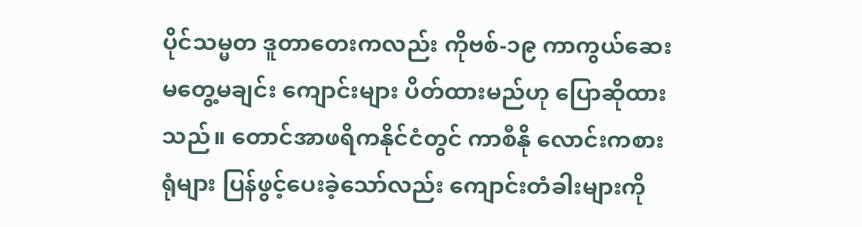ပိုင်သမ္မတ ဒူတာတေးကလည်း ကိုဗစ်-၁၉ ကာကွယ်ဆေး မတွေ့မချင်း ကျောင်းများ ပိတ်ထားမည်ဟု ပြောဆိုထားသည်။ တောင်အာဖရိကနိုင်ငံတွင် ကာစီနို လောင်းကစားရုံများ ပြန်ဖွင့်ပေးခဲ့သော်လည်း ကျောင်းတံခါးများကို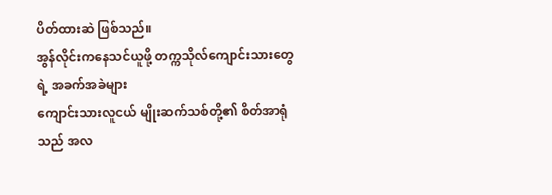ပိတ်ထားဆဲ ဖြစ်သည်။
အွန်လိုင်းကနေသင်ယူဖို့ တက္ကသိုလ်ကျောင်းသားတွေရဲ့ အခက်အခဲများ
ကျောင်းသားလူငယ် မျိုးဆက်သစ်တို့၏ စိတ်အာရုံသည် အလ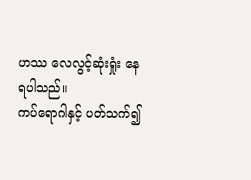ဟဿ လေလွင့်ဆုံးရှုံး နေရပါသည်။
ကပ်ရောဂါနှင့် ပတ်သက်၍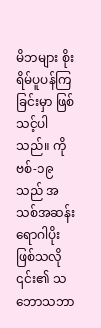မိဘများ စိုးရိမ်ပူပန်ကြခြင်းမှာ ဖြစ်သင့်ပါသည်။ ကိုဗစ်-၁၉ သည် အသစ်အဆန်း ရောဂါပိုးဖြစ်သလို ၎င်း၏ သဘောသဘာ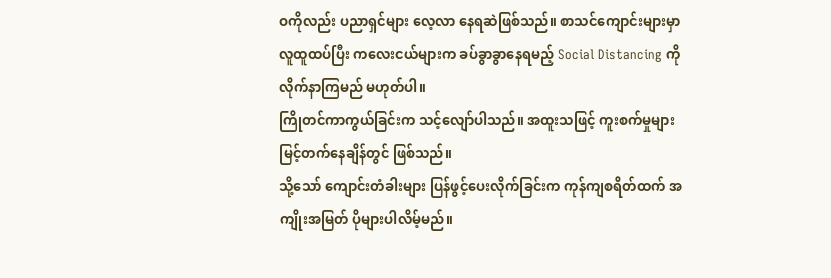ဝကိုလည်း ပညာရှင်များ လေ့လာ နေရဆဲဖြစ်သည်။ စာသင်ကျောင်းများမှာ လူထူထပ်ပြီး ကလေးငယ်များက ခပ်ခွာခွာနေရမည့် Social Distancing ကို လိုက်နာကြမည် မဟုတ်ပါ။
ကြိုတင်ကာကွယ်ခြင်းက သင့်လျော်ပါသည်။ အထူးသဖြင့် ကူးစက်မှုများ မြင့်တက်နေချိန်တွင် ဖြစ်သည်။
သို့သော် ကျောင်းတံခါးများ ပြန်ဖွင့်ပေးလိုက်ခြင်းက ကုန်ကျစရိတ်ထက် အကျိုးအမြတ် ပိုများပါလိမ့်မည်။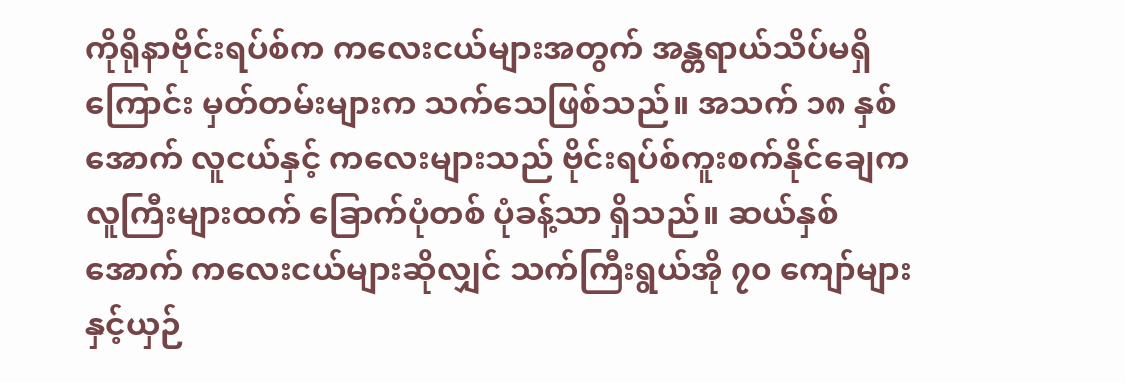ကိုရိုနာဗိုင်းရပ်စ်က ကလေးငယ်များအတွက် အန္တရာယ်သိပ်မရှိကြောင်း မှတ်တမ်းများက သက်သေဖြစ်သည်။ အသက် ၁၈ နှစ်အောက် လူငယ်နှင့် ကလေးများသည် ဗိုင်းရပ်စ်ကူးစက်နိုင်ချေက လူကြီးများထက် ခြောက်ပုံတစ် ပုံခန့်သာ ရှိသည်။ ဆယ်နှစ်အောက် ကလေးငယ်များဆိုလျှင် သက်ကြီးရွယ်အို ၇၀ ကျော်များနှင့်ယှဉ်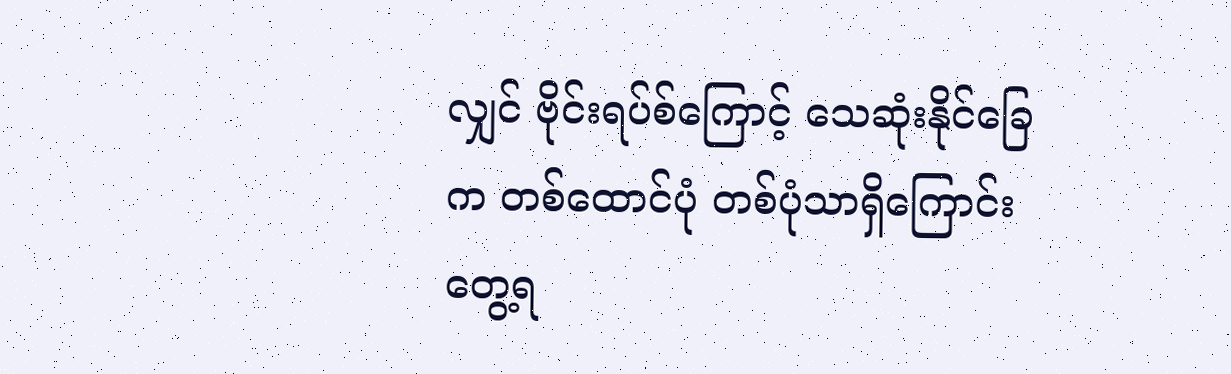လျှင် ဗိုင်းရပ်စ်ကြောင့် သေဆုံးနိုင်ခြေက တစ်ထောင်ပုံ တစ်ပုံသာရှိကြောင်း တွေ့ရ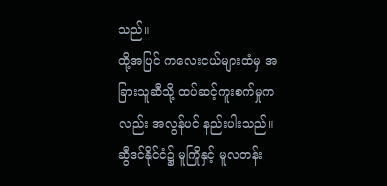သည်။
ထို့အပြင် ကလေးငယ်များထံမှ အခြားသူဆီသို့ ထပ်ဆင့်ကူးစက်မှုကလည်း အလွန်ပင် နည်းပါးသည်။
ဆွီဒင်နိုင်ငံ၌ မူကြိုနှင့် မူလတန်း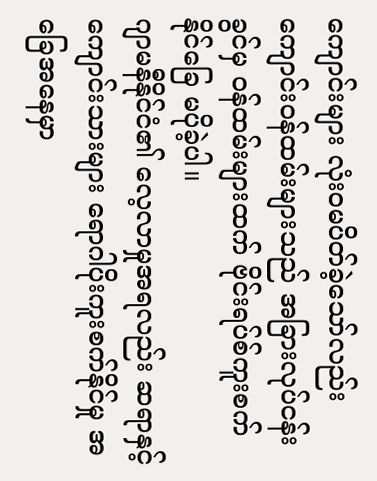ကျောင်းများ လုံးဝမပိတ်ခဲ့သော်လည်း ကျောင်းဝန်ထမ်းများသည် အခြားလုပ်ငန်းခွင်မှ ဝန်ထမ်းများထက် ဗိုင်းရပ်စ်ကူးစက်နိုင်ခြေ မပိုခဲ့ပါ။
ဂျာမနီနိုင်ငံ၏ လေ့လာမှုအရလည်း ဆရာနှင့် ကျောင်းသားများ ရောဂါပိုးကူးစက်နိုင်မှု အခြေအနေမှာ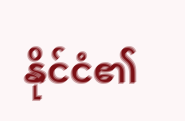နိုင်ငံ၏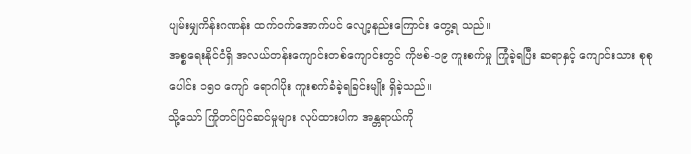ပျမ်းမျှကိန်းဂဏန်း ထက်ဝက်အောက်ပင် လျော့နည်းကြောင်း တွေ့ရ သည်။
အစ္စရေးနိုင်ငံရှိ အလယ်တန်းကျောင်းတစ်ကျောင်းတွင် ကိုဗစ်-၁၉ ကူးစက်မှု ကြုံခဲ့ရပြီး ဆရာနှင့် ကျောင်းသား စုစုပေါင်း ၁၅၀ ကျော် ရောဂါပိုး ကူးစက်ခံခဲ့ရခြင်းမျိုး ရှိခဲ့သည်။
သို့သော် ကြိုတင်ပြင်ဆင်မှုများ လုပ်ထားပါက အန္တရာယ်ကို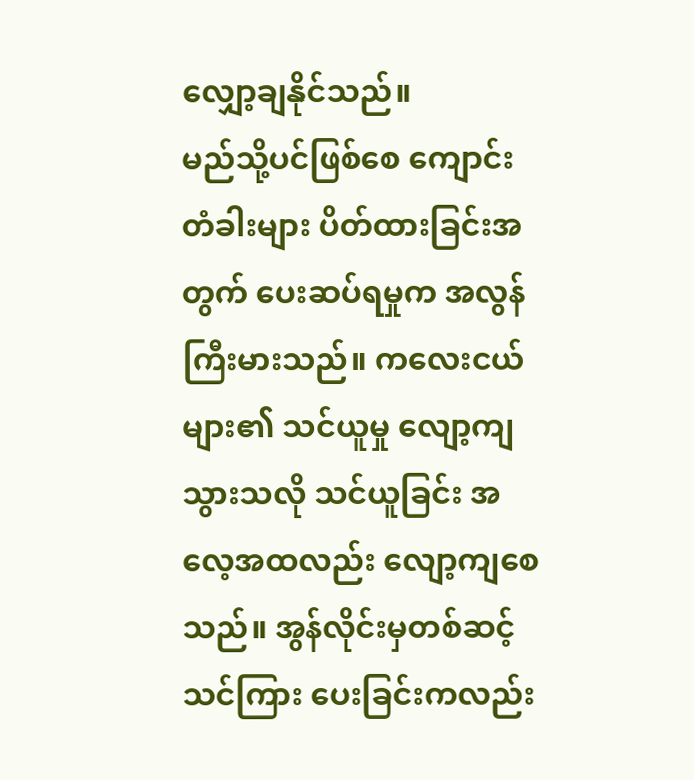လျှော့ချနိုင်သည်။
မည်သို့ပင်ဖြစ်စေ ကျောင်းတံခါးများ ပိတ်ထားခြင်းအတွက် ပေးဆပ်ရမှုက အလွန်ကြီးမားသည်။ ကလေးငယ်များ၏ သင်ယူမှု လျော့ကျသွားသလို သင်ယူခြင်း အလေ့အထလည်း လျော့ကျစေသည်။ အွန်လိုင်းမှတစ်ဆင့် သင်ကြား ပေးခြင်းကလည်း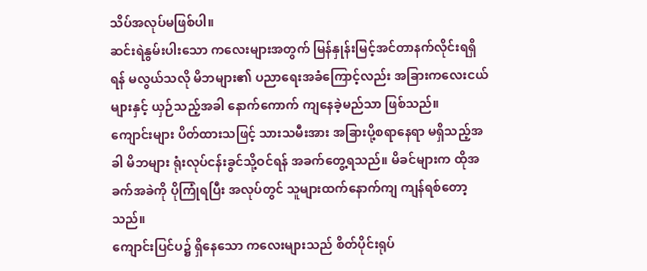သိပ်အလုပ်မဖြစ်ပါ။
ဆင်းရဲနွမ်းပါးသော ကလေးများအတွက် မြန်နှုန်းမြင့်အင်တာနက်လိုင်းရရှိရန် မလွယ်သလို မိဘများ၏ ပညာရေးအခံကြောင့်လည်း အခြားကလေးငယ်များနှင့် ယှဉ်သည့်အခါ နောက်ကောက် ကျနေခဲ့မည်သာ ဖြစ်သည်။
ကျောင်းများ ပိတ်ထားသဖြင့် သားသမီးအား အခြားပို့စရာနေရာ မရှိသည့်အခါ မိဘများ ရုံးလုပ်ငန်းခွင်သို့ဝင်ရန် အခက်တွေ့ရသည်။ မိခင်များက ထိုအခက်အခဲကို ပိုကြုံရပြီး အလုပ်တွင် သူများထက်နောက်ကျ ကျန်ရစ်တော့သည်။
ကျောင်းပြင်ပ၌ ရှိနေသော ကလေးများသည် စိတ်ပိုင်းရုပ်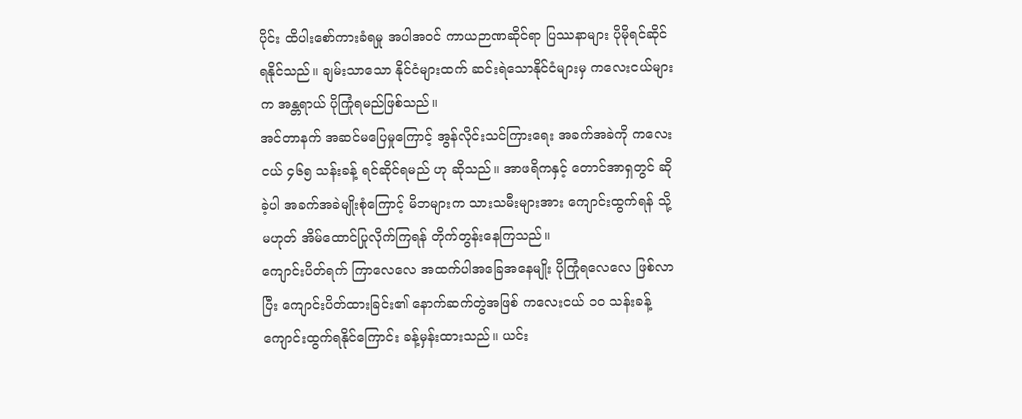ပိုင်း ထိပါးစော်ကားခံရမှု အပါအဝင် ကာယဉာဏဆိုင်ရာ ပြဿနာများ ပိုမိုရင်ဆိုင်ရနိုင်သည်။ ချမ်းသာသော နိုင်ငံများထက် ဆင်းရဲသောနိုင်ငံများမှ ကလေးငယ်များက အန္တရာယ် ပိုကြုံရမည်ဖြစ်သည်။
အင်တာနက် အဆင်မပြေမှုကြောင့် အွန်လိုင်းသင်ကြားရေး အခက်အခဲကို ကလေးငယ် ၄၆၅ သန်းခန့် ရင်ဆိုင်ရမည် ဟု ဆိုသည်။ အာဖရိကနှင့် တောင်အာရှတွင် ဆိုခဲ့ပါ အခက်အခဲမျိုးစုံကြောင့် မိဘများက သားသမီးများအား ကျောင်းထွက်ရန် သို့မဟုတ် အိမ်ထောင်ပြုလိုက်ကြရန် တိုက်တွန်းနေကြသည်။
ကျောင်းပိတ်ရက် ကြာလေလေ အထက်ပါအခြေအနေမျိုး ပိုကြုံရလေလေ ဖြစ်လာပြီး ကျောင်းပိတ်ထားခြင်း၏ နောက်ဆက်တွဲအဖြစ် ကလေးငယ် ၁၀ သန်းခန့် ကျောင်းထွက်ရနိုင်ကြောင်း ခန့်မှန်းထားသည်။ ယင်း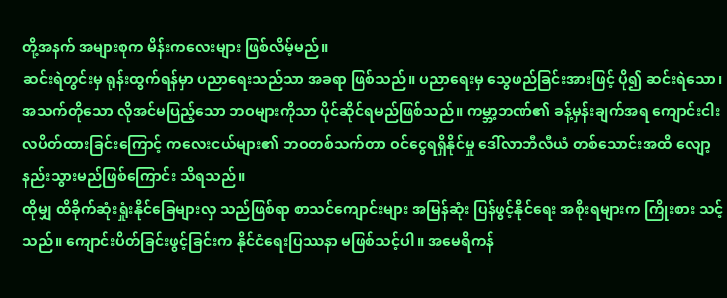တို့အနက် အများစုက မိန်းကလေးများ ဖြစ်လိမ့်မည်။
ဆင်းရဲတွင်းမှ ရုန်းထွက်ရန်မှာ ပညာရေးသည်သာ အခရာ ဖြစ်သည်။ ပညာရေးမှ သွေဖည်ခြင်းအားဖြင့် ပို၍ ဆင်းရဲသော၊ အသက်တိုသော လိုအင်မပြည့်သော ဘဝများကိုသာ ပိုင်ဆိုင်ရမည်ဖြစ်သည်။ ကမ္ဘာ့ဘဏ်၏ ခန့်မှန်းချက်အရ ကျောင်းငါးလပိတ်ထားခြင်းကြောင့် ကလေးငယ်များ၏ ဘဝတစ်သက်တာ ဝင်ငွေရရှိနိုင်မှု ဒေါ်လာဘီလီယံ တစ်သောင်းအထိ လျော့နည်းသွားမည်ဖြစ်ကြောင်း သိရသည်။
ထိုမျှ ထိခိုက်ဆုံးရှုံးနိုင်ခြေများလှ သည်ဖြစ်ရာ စာသင်ကျောင်းများ အမြန်ဆုံး ပြန်ဖွင့်နိုင်ရေး အစိုးရများက ကြိုးစား သင့်သည်။ ကျောင်းပိတ်ခြင်းဖွင့်ခြင်းက နိုင်ငံရေးပြဿနာ မဖြစ်သင့်ပါ။ အမေရိကန်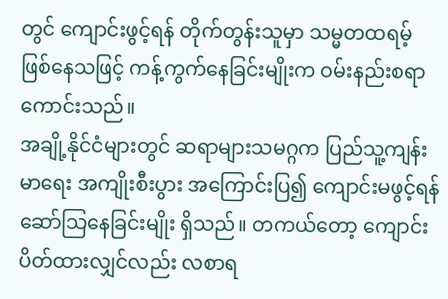တွင် ကျောင်းဖွင့်ရန် တိုက်တွန်းသူမှာ သမ္မတထရမ့် ဖြစ်နေသဖြင့် ကန့်ကွက်နေခြင်းမျိုးက ဝမ်းနည်းစရာကောင်းသည်။
အချို့နိုင်ငံများတွင် ဆရာများသမဂ္ဂက ပြည်သူ့ကျန်းမာရေး အကျိုးစီးပွား အကြောင်းပြ၍ ကျောင်းမဖွင့်ရန် ဆော်သြနေခြင်းမျိုး ရှိသည်။ တကယ်တော့ ကျောင်းပိတ်ထားလျှင်လည်း လစာရ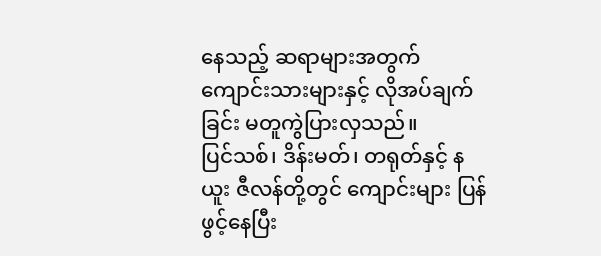နေသည့် ဆရာများအတွက် ကျောင်းသားများနှင့် လိုအပ်ချက်ခြင်း မတူကွဲပြားလှသည်။
ပြင်သစ်၊ ဒိန်းမတ်၊ တရုတ်နှင့် နယူး ဇီလန်တို့တွင် ကျောင်းများ ပြန်ဖွင့်နေပြီး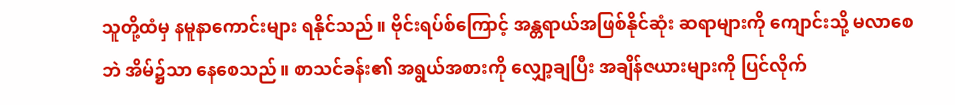သူတို့ထံမှ နမူနာကောင်းများ ရနိုင်သည်။ ဗိုင်းရပ်စ်ကြောင့် အန္တရာယ်အဖြစ်နိုင်ဆုံး ဆရာများကို ကျောင်းသို့ မလာစေဘဲ အိမ်၌သာ နေစေသည်။ စာသင်ခန်း၏ အရွယ်အစားကို လျှော့ချပြီး အချိန်ဇယားများကို ပြင်လိုက်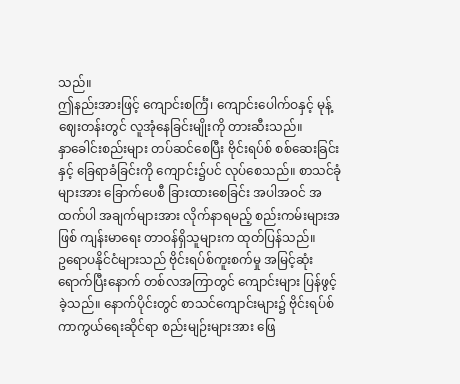သည်။
ဤနည်းအားဖြင့် ကျောင်းစင်္ကြံ၊ ကျောင်းပေါက်ဝနှင့် မုန့်ဈေးတန်းတွင် လူအုံနေခြင်းမျိုးကို တားဆီးသည်။
နှာခေါင်းစည်းများ တပ်ဆင်စေပြီး ဗိုင်းရပ်စ် စစ်ဆေးခြင်းနှင့် ခြေရာခံခြင်းကို ကျောင်း၌ပင် လုပ်စေသည်။ စာသင်ခုံ များအား ခြောက်ပေစီ ခြားထားစေခြင်း အပါအဝင် အထက်ပါ အချက်များအား လိုက်နာရမည့် စည်းကမ်းများအဖြစ် ကျန်းမာရေး တာဝန်ရှိသူများက ထုတ်ပြန်သည်။
ဥရောပနိုင်ငံများသည် ဗိုင်းရပ်စ်ကူးစက်မှု အမြင့်ဆုံးရောက်ပြီးနောက် တစ်လအကြာတွင် ကျောင်းများ ပြန်ဖွင့်ခဲ့သည်။ နောက်ပိုင်းတွင် စာသင်ကျောင်းများ၌ ဗိုင်းရပ်စ်ကာကွယ်ရေးဆိုင်ရာ စည်းမျဉ်းများအား ဖြေ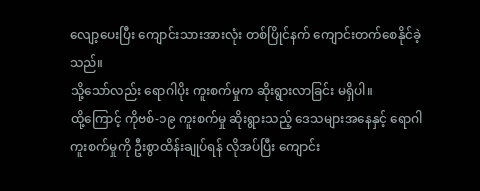လျော့ပေးပြီး ကျောင်းသားအားလုံး တစ်ပြိုင်နက် ကျောင်းတက်စေနိုင်ခဲ့သည်။
သို့သော်လည်း ရောဂါပိုး ကူးစက်မှုက ဆိုးရွားလာခြင်း မရှိပါ။
ထို့ကြောင့် ကိုဗစ်-၁၉ ကူးစက်မှု ဆိုးရွားသည့် ဒေသများအနေနှင့် ရောဂါကူးစက်မှုကို ဦးစွာထိန်းချုပ်ရန် လိုအပ်ပြီး ကျောင်း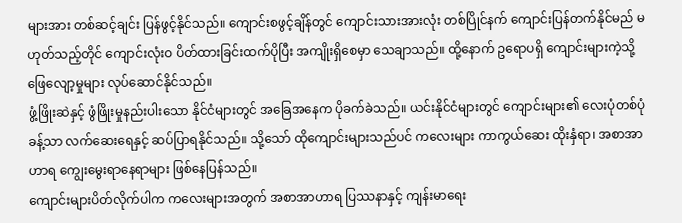များအား တစ်ဆင့်ချင်း ပြန်ဖွင့်နိုင်သည်။ ကျောင်းစဖွင့်ချိန်တွင် ကျောင်းသားအားလုံး တစ်ပြိုင်နက် ကျောင်းပြန်တက်နိုင်မည် မဟုတ်သည့်တိုင် ကျောင်းလုံးဝ ပိတ်ထားခြင်းထက်ပိုပြီး အကျိုးရှိစေမှာ သေချာသည်။ ထို့နောက် ဥရောပရှိ ကျောင်းများကဲ့သို့ ဖြေလျော့မှုများ လုပ်ဆောင်နိုင်သည်။
ဖွံ့ဖြိုးဆဲနှင့် ဖွံဖြိုးမှုနည်းပါးသော နိုင်ငံများတွင် အခြေအနေက ပိုခက်ခဲသည်။ ယင်းနိုင်ငံများတွင် ကျောင်းများ၏ လေးပုံတစ်ပုံခန့်သာ လက်ဆေးရေနှင့် ဆပ်ပြာရနိုင်သည်။ သို့သော် ထိုကျောင်းများသည်ပင် ကလေးများ ကာကွယ်ဆေး ထိုးနှံရာ၊ အစာအာဟာရ ကျွေးမွေးရာနေရာများ ဖြစ်နေပြန်သည်။
ကျောင်းများပိတ်လိုက်ပါက ကလေးများအတွက် အစာအာဟာရ ပြဿနာနှင့် ကျန်းမာရေး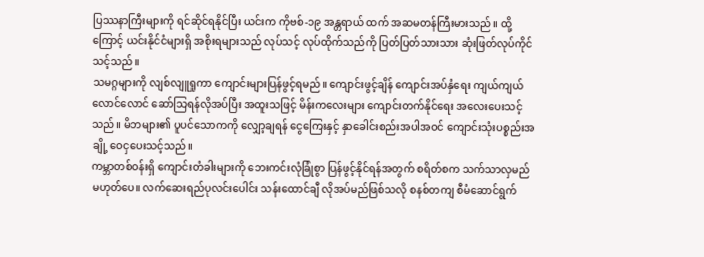ပြဿနာကြီးများကို ရင်ဆိုင်ရနိုင်ပြီး ယင်းက ကိုဗစ်-၁၉ အန္တရာယ် ထက် အဆမတန်ကြီးမားသည်။ ထို့ကြောင့် ယင်းနိုင်ငံများရှိ အစိုးရများသည် လုပ်သင့် လုပ်ထိုက်သည်ကို ပြတ်ပြတ်သားသား ဆုံးဖြတ်လုပ်ကိုင်သင့်သည်။
သမဂ္ဂများကို လျစ်လျူရှုကာ ကျောင်းများပြန်ဖွင့်ရမည်။ ကျောင်းဖွင့်ချိန် ကျောင်းအပ်နှံရေး ကျယ်ကျယ်လောင်လောင် ဆော်သြရန်လိုအပ်ပြီး အထူးသဖြင့် မိန်းကလေးများ ကျောင်းတက်နိုင်ရေး အလေးပေးသင့်သည်။ မိဘများ၏ ပူပင်သောကကို လျှော့ချရန် ငွေကြေးနှင့် နှာခေါင်းစည်းအပါအဝင် ကျောင်းသုံးပစ္စည်းအချို့ ဝေငှပေးသင့်သည်။
ကမ္ဘာတစ်ဝန်းရှိ ကျောင်းတံခါးများကို ဘေးကင်းလုံခြုံစွာ ပြန်ဖွင့်နိုင်ရန်အတွက် စရိတ်စက သက်သာလှမည် မဟုတ်ပေ။ လက်ဆေးရည်ပုလင်းပေါင်း သန်းထောင်ချီ လိုအပ်မည်ဖြစ်သလို စနစ်တကျ စီမံဆောင်ရွက်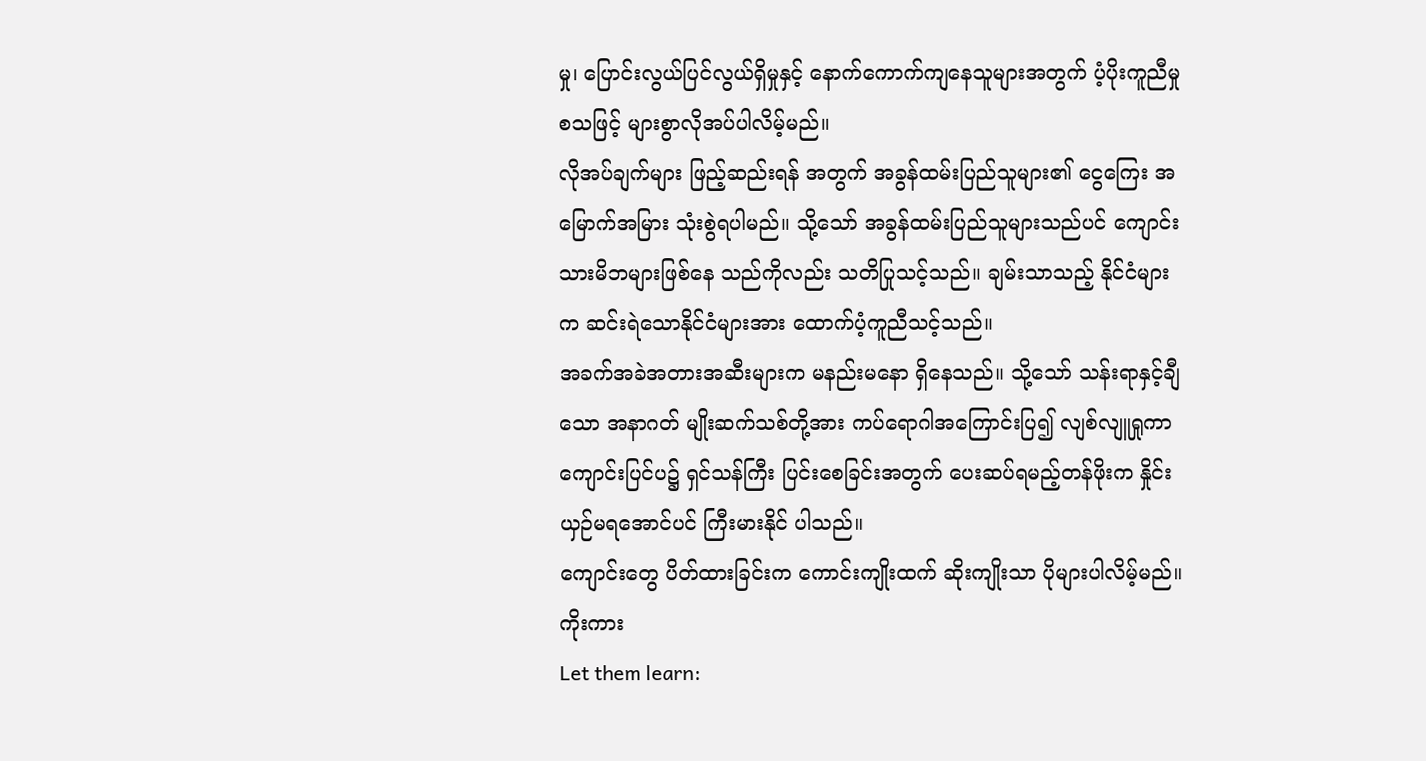မှု၊ ပြောင်းလွယ်ပြင်လွယ်ရှိမှုနှင့် နောက်ကောက်ကျနေသူများအတွက် ပံ့ပိုးကူညီမှုစသဖြင့် များစွာလိုအပ်ပါလိမ့်မည်။
လိုအပ်ချက်များ ဖြည့်ဆည်းရန် အတွက် အခွန်ထမ်းပြည်သူများ၏ ငွေကြေး အမြောက်အမြား သုံးစွဲရပါမည်။ သို့သော် အခွန်ထမ်းပြည်သူများသည်ပင် ကျောင်းသားမိဘများဖြစ်နေ သည်ကိုလည်း သတိပြုသင့်သည်။ ချမ်းသာသည့် နိုင်ငံများက ဆင်းရဲသောနိုင်ငံများအား ထောက်ပံ့ကူညီသင့်သည်။
အခက်အခဲအတားအဆီးများက မနည်းမနော ရှိနေသည်။ သို့သော် သန်းရာနှင့်ချီသော အနာဂတ် မျိုးဆက်သစ်တို့အား ကပ်ရောဂါအကြောင်းပြ၍ လျစ်လျူရှုကာ ကျောင်းပြင်ပ၌ ရှင်သန်ကြီး ပြင်းစေခြင်းအတွက် ပေးဆပ်ရမည့်တန်ဖိုးက နှိုင်းယှဉ်မရအောင်ပင် ကြီးမားနိုင် ပါသည်။
ကျောင်းတွေ ပိတ်ထားခြင်းက ကောင်းကျိုးထက် ဆိုးကျိုးသာ ပိုများပါလိမ့်မည်။
ကိုးကား
Let them learn: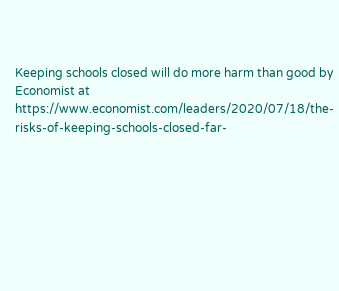Keeping schools closed will do more harm than good by Economist at https://www.economist.com/leaders/2020/07/18/the-risks-of-keeping-schools-closed-far-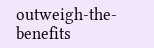outweigh-the-benefits